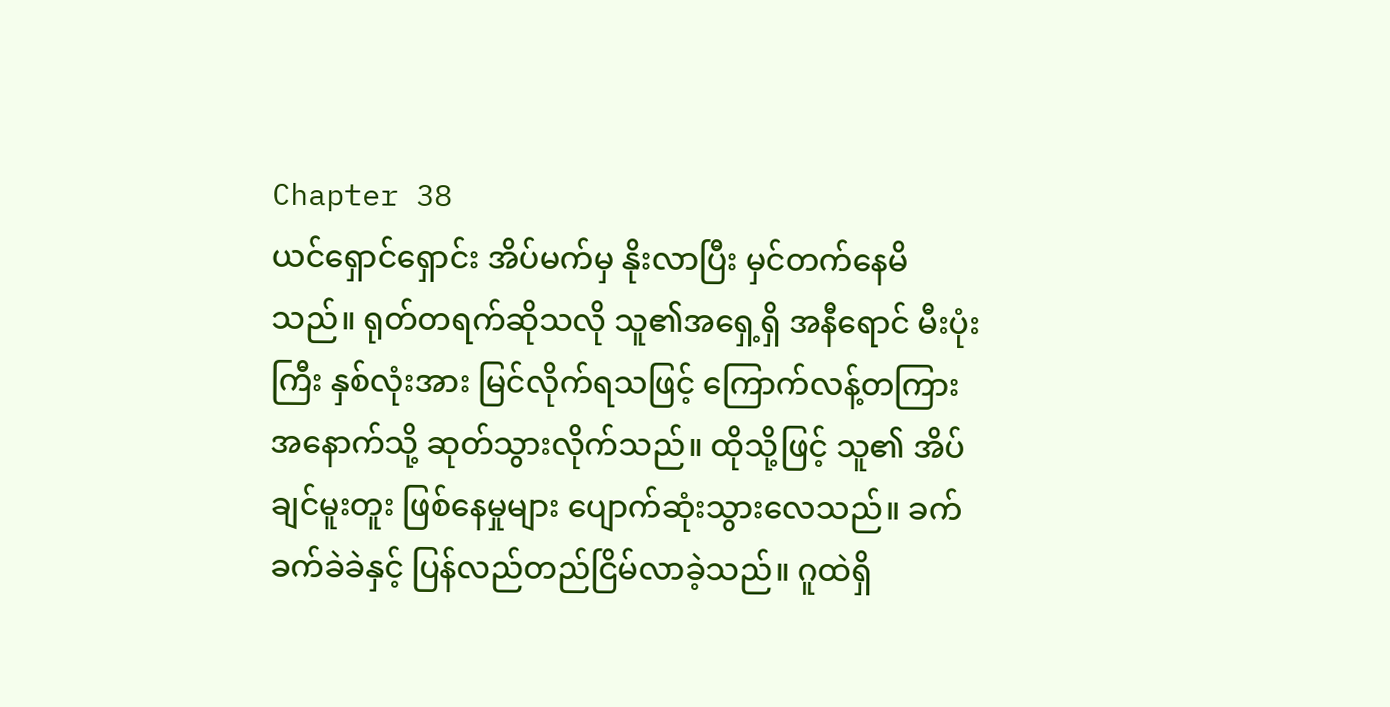Chapter 38
ယင်ရှောင်ရှောင်း အိပ်မက်မှ နိုးလာပြီး မှင်တက်နေမိသည်။ ရုတ်တရက်ဆိုသလို သူ၏အရှေ့ရှိ အနီရောင် မီးပုံးကြီး နှစ်လုံးအား မြင်လိုက်ရသဖြင့် ကြောက်လန့်တကြား အနောက်သို့ ဆုတ်သွားလိုက်သည်။ ထိုသို့ဖြင့် သူ၏ အိပ်ချင်မူးတူး ဖြစ်နေမှုများ ပျောက်ဆုံးသွားလေသည်။ ခက်ခက်ခဲခဲနှင့် ပြန်လည်တည်ငြိမ်လာခဲ့သည်။ ဂူထဲရှိ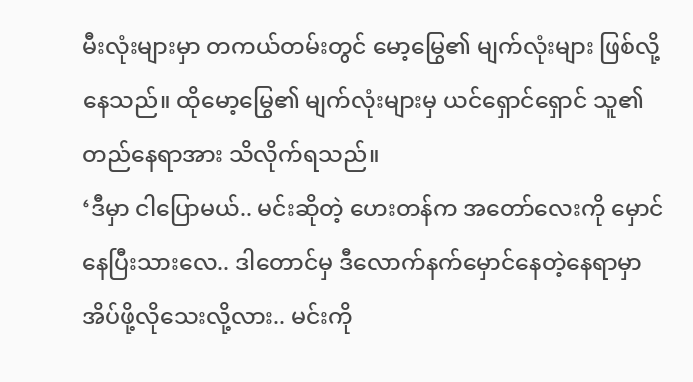မီးလုံးများမှာ တကယ်တမ်းတွင် မော့မြွေ၏ မျက်လုံးများ ဖြစ်လို့နေသည်။ ထိုမော့မြွေ၏ မျက်လုံးများမှ ယင်ရှောင်ရှောင် သူ၏ တည်နေရာအား သိလိုက်ရသည်။
‘ဒီမှာ ငါပြောမယ်.. မင်းဆိုတဲ့ ဟေးတန်က အတော်လေးကို မှောင်နေပြီးသားလေ.. ဒါတောင်မှ ဒီလောက်နက်မှောင်နေတဲ့နေရာမှာ အိပ်ဖို့လိုသေးလို့လား.. မင်းကို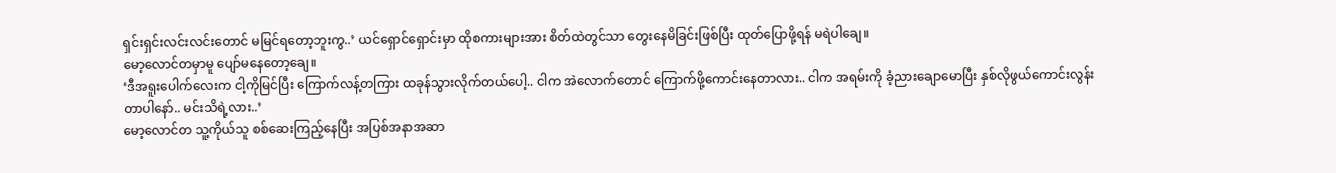ရှင်းရှင်းလင်းလင်းတောင် မမြင်ရတော့ဘူးကွ..’ ယင်ရှောင်ရှောင်းမှာ ထိုစကားများအား စိတ်ထဲတွင်သာ တွေးနေမိခြင်းဖြစ်ပြီး ထုတ်ပြောဖို့ရန် မရဲပါချေ။
မော့လောင်တမှာမူ ပျော်မနေတော့ချေ။
‘ဒီအရူးပေါက်လေးက ငါ့ကိုမြင်ပြီး ကြောက်လန့်တကြား ထခုန်သွားလိုက်တယ်ပေါ့.. ငါက အဲလောက်တောင် ကြောက်ဖို့ကောင်းနေတာလား.. ငါက အရမ်းကို ခံ့ညားချောမောပြီး နှစ်လိုဖွယ်ကောင်းလွန်းတာပါနော်.. မင်းသိရဲ့လား..’
မော့လောင်တ သူ့ကိုယ်သူ စစ်ဆေးကြည့်နေပြီး အပြစ်အနာအဆာ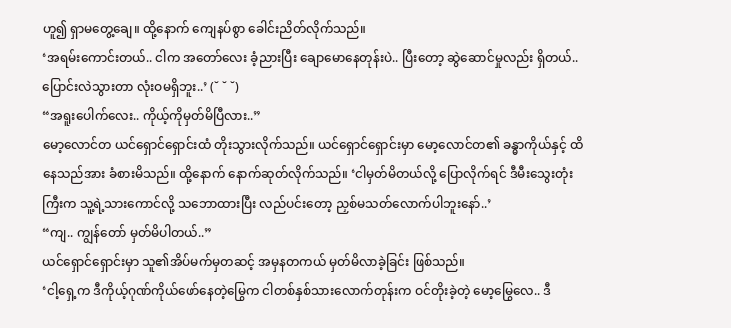ဟူ၍ ရှာမတွေ့ချေ။ ထို့နောက် ကျေနပ်စွာ ခေါင်းညိတ်လိုက်သည်။
‘အရမ်းကောင်းတယ်.. ငါက အတော်လေး ခံ့ညားပြီး ချောမောနေတုန်းပဲ.. ပြီးတော့ ဆွဲဆောင်မှုလည်း ရှိတယ်.. ပြောင်းလဲသွားတာ လုံးဝမရှိဘူး..’ (˘ ˘ ˘)
“အရူးပေါက်လေး.. ကိုယ့်ကိုမှတ်မိပြီလား..”
မော့လောင်တ ယင်ရှောင်ရှောင်းထံ တိုးသွားလိုက်သည်။ ယင်ရှောင်ရှောင်းမှာ မော့လောင်တ၏ ခန္ဓာကိုယ်နှင့် ထိနေသည်အား ခံစားမိသည်။ ထို့နောက် နောက်ဆုတ်လိုက်သည်။ ‘ငါမှတ်မိတယ်လို့ ပြောလိုက်ရင် ဒီမီးသွေးတုံးကြီးက သူ့ရဲ့သားကောင်လို့ သဘောထားပြီး လည်ပင်းတော့ ညှစ်မသတ်လောက်ပါဘူးနော်..’
“ကျ.. ကျွန်တော် မှတ်မိပါတယ်..”
ယင်ရှောင်ရှောင်းမှာ သူ၏အိပ်မက်မှတဆင့် အမှနတကယ် မှတ်မိလာခဲ့ခြင်း ဖြစ်သည်။
‘ငါ့ရှေ့က ဒီကိုယ့်ဂုဏ်ကိုယ်ဖော်နေတဲ့မြွေက ငါတစ်နှစ်သားလောက်တုန်းက ဝင်တိုးခဲ့တဲ့ မော့မြွေလေ.. ဒီ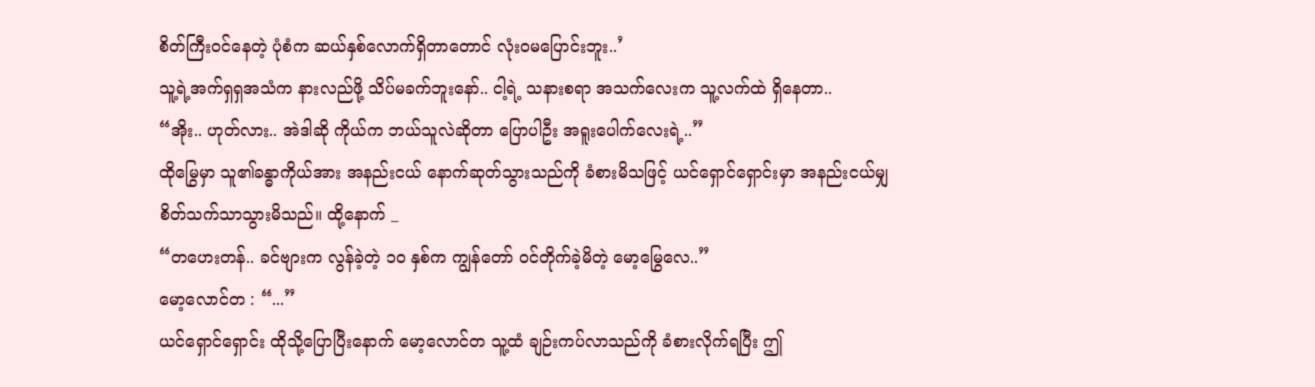စိတ်ကြီးဝင်နေတဲ့ ပုံစံက ဆယ်နှစ်လောက်ရှိတာတောင် လုံးဝမပြောင်းဘူး..’
သူ့ရဲ့အက်ရှရှအသံက နားလည်ဖို့ သိပ်မခက်ဘူးနော်.. ငါ့ရဲ့ သနားစရာ အသက်လေးက သူ့လက်ထဲ ရှိနေတာ..
“အိုး.. ဟုတ်လား.. အဲဒါဆို ကိုယ်က ဘယ်သူလဲဆိုတာ ပြောပါဦး အရူးပေါက်လေးရဲ့..”
ထိုမြွေမှာ သူ၏ခန္ဓာကိုယ်အား အနည်းငယ် နောက်ဆုတ်သွားသည်ကို ခံစားမိသဖြင့် ယင်ရှောင်ရှောင်းမှာ အနည်းငယ်မျှ စိတ်သက်သာသွားမိသည်။ ထို့နောက် _
“တဟေးတန်.. ခင်ဗျားက လွန်ခဲ့တဲ့ ၁၀ နှစ်က ကျွန်တော် ဝင်တိုက်ခဲ့မိတဲ့ မော့မြွေလေ..”
မော့လောင်တ : “...”
ယင်ရှောင်ရှောင်း ထိုသို့ပြောပြီးနောက် မော့လောင်တ သူ့ထံ ချဉ်းကပ်လာသည်ကို ခံစားလိုက်ရပြီး ဤ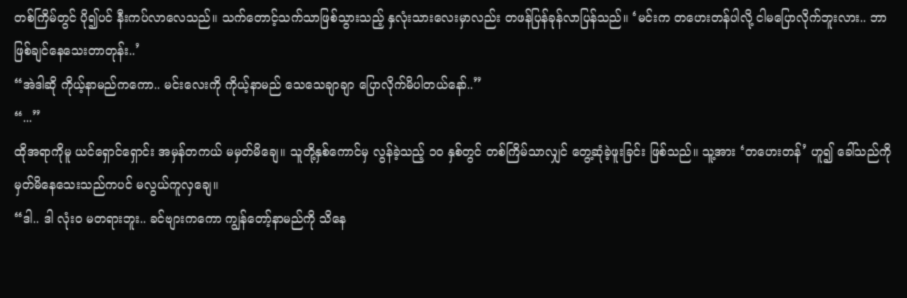တစ်ကြိမ်တွင် ပို၍ပင် နီးကပ်လာလေသည်။ သက်တောင့်သက်သာဖြစ်သွားသည့် နှလုံးသားလေးမှာလည်း တဖန်ပြန်ခုန်လာပြန်သည်။ ‘မင်းက တဟေးတန်ပါလို့ ငါမပြောလိုက်ဘူးလား.. ဘာဖြစ်ချင်နေသေးတာတုန်း..’
“အဲဒါဆို ကိုယ့်နာမည်ကကော.. မင်းလေးကို ကိုယ့်နာမည် သေသေချာချာ ပြောလိုက်မိပါတယ်နော်..”
“...”
ထိုအရာကိုမူ ယင်ရှောင်ရှောင်း အမှန်တကယ် မမှတ်မိချေ။ သူတို့နှစ်ကောင်မှ လွန်ခဲ့သည့် ၁၀ နှစ်တွင် တစ်ကြိမ်သာလျှင် တွေ့ဆုံခဲ့ဖူးခြင်း ဖြစ်သည်။ သူ့အား ‘တဟေးတန်’ ဟူ၍ ခေါ်သည်ကို မှတ်မိနေသေးသည်ကပင် မလွယ်ကူလှချေ။
“ဒါ.. ဒါ လုံးဝ မတရားဘူး.. ခင်ဗျားကကော ကျွန်တော့်နာမည်ကို သိနေ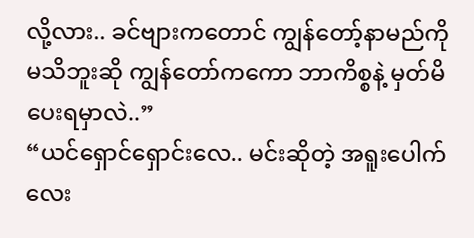လို့လား.. ခင်ဗျားကတောင် ကျွန်တော့်နာမည်ကို မသိဘူးဆို ကျွန်တော်ကကော ဘာကိစ္စနဲ့ မှတ်မိပေးရမှာလဲ..”
“ယင်ရှောင်ရှောင်းလေ.. မင်းဆိုတဲ့ အရူးပေါက်လေး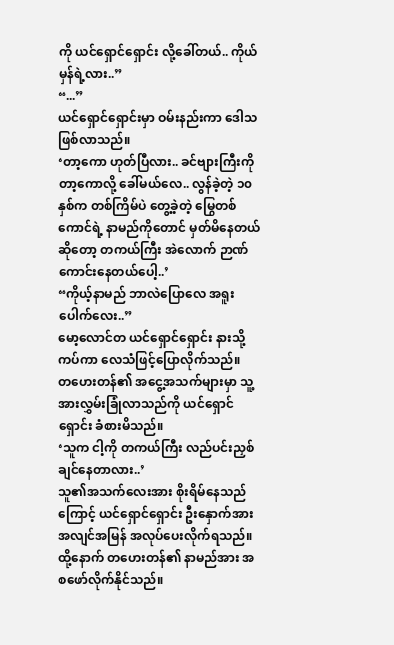ကို ယင်ရှောင်ရှောင်း လို့ခေါ်တယ်.. ကိုယ်မှန်ရဲ့လား..”
“...”
ယင်ရှောင်ရှောင်းမှာ ဝမ်းနည်းကာ ဒေါသဖြစ်လာသည်။
‘တာ့ကော ဟုတ်ပြီလား.. ခင်ဗျားကြီးကို တာ့ကောလို့ ခေါ်မယ်လေ.. လွန်ခဲ့တဲ့ ၁၀ နှစ်က တစ်ကြိမ်ပဲ တွေ့ခဲ့တဲ့ မြွေတစ်ကောင်ရဲ့ နာမည်ကိုတောင် မှတ်မိနေတယ်ဆိုတော့ တကယ်ကြီး အဲလောက် ဉာဏ်ကောင်းနေတယ်ပေါ့..’
“ကိုယ့်နာမည် ဘာလဲပြောလေ အရူးပေါက်လေး..”
မော့လောင်တ ယင်ရှောင်ရှောင်း နားသို့ကပ်ကာ လေသံဖြင့်ပြောလိုက်သည်။
တဟေးတန်၏ အငွေ့အသက်များမှာ သူ့အားလွှမ်းခြုံလာသည်ကို ယင်ရှောင်ရှောင်း ခံစားမိသည်။
‘သူက ငါ့ကို တကယ်ကြီး လည်ပင်းညှစ်ချင်နေတာလား..’
သူ၏အသက်လေးအား စိုးရိမ်နေသည်ကြောင့် ယင်ရှောင်ရှောင်း ဦးနှောက်အား အလျင်အမြန် အလုပ်ပေးလိုက်ရသည်။ ထို့နောက် တဟေးတန်၏ နာမည်အား အစဖော်လိုက်နိုင်သည်။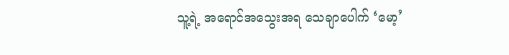သူ့ရဲ့ အရောင်အသွေးအရ သေချာပေါက် ‘မော့’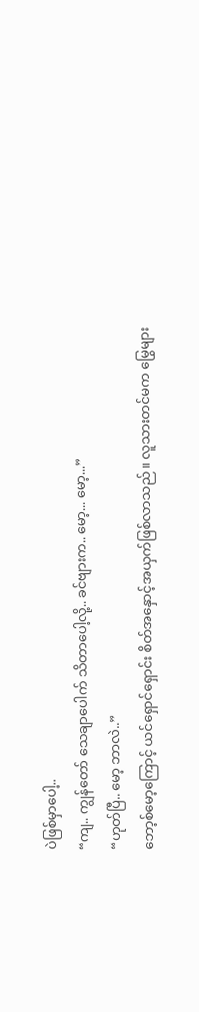ပဲဖြစ်မှာပေါ့..
“ကျ.. ကျွန်တော် သေချာပေါက် သိတာပေါ့လို့.. ခင်ဗျားက.. မော့... မော့...”
“ဟုတ်ပြီ.. မော့ ဘာလဲ..”
ဘော့စ်မော့ကြောင့် ယင်ရှောင်ရှောင်း စိတ်အနှောင့်အယှက်ဖြစ်လာသည်။ လူသားတင်မက မြွေများ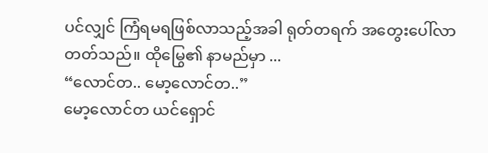ပင်လျှင် ကြံရမရဖြစ်လာသည့်အခါ ရုတ်တရက် အတွေးပေါ်လာတတ်သည်။ ထိုမြွေ၏ နာမည်မှာ ...
“လောင်တ.. မော့လောင်တ..”
မော့လောင်တ ယင်ရှောင်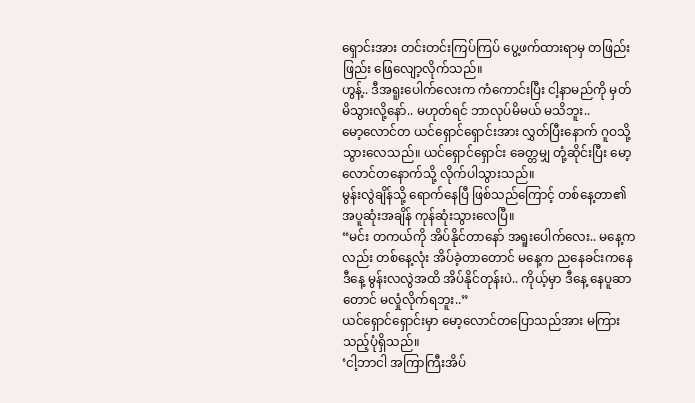ရှောင်းအား တင်းတင်းကြပ်ကြပ် ပွေ့ဖက်ထားရာမှ တဖြည်းဖြည်း ဖြေလျော့လိုက်သည်။
ဟွန့်.. ဒီအရူးပေါက်လေးက ကံကောင်းပြီး ငါ့နာမည်ကို မှတ်မိသွားလို့နော်.. မဟုတ်ရင် ဘာလုပ်မိမယ် မသိဘူး..
မော့လောင်တ ယင်ရှောင်ရှောင်းအား လွှတ်ပြီးနောက် ဂူဝသို့ သွားလေသည်။ ယင်ရှောင်ရှောင်း ခေတ္တမျှ တုံ့ဆိုင်းပြီး မော့လောင်တနောက်သို့ လိုက်ပါသွားသည်။
မွန်းလွဲချိန်သို့ ရောက်နေပြီ ဖြစ်သည်ကြောင့် တစ်နေ့တာ၏ အပူဆုံးအချိန် ကုန်ဆုံးသွားလေပြီ။
“မင်း တကယ်ကို အိပ်နိုင်တာနော် အရူးပေါက်လေး.. မနေ့ကလည်း တစ်နေ့လုံး အိပ်ခဲ့တာတောင် မနေ့က ညနေခင်းကနေ ဒီနေ့ မွန်းလလွဲအထိ အိပ်နိုင်တုန်းပဲ.. ကိုယ့်မှာ ဒီနေ့ နေပူဆာတောင် မလှုံလိုက်ရဘူး..”
ယင်ရှောင်ရှောင်းမှာ မော့လောင်တပြောသည်အား မကြားသည့်ပုံရှိသည်။
‘ငါ့ဘာငါ အကြာကြီးအိပ်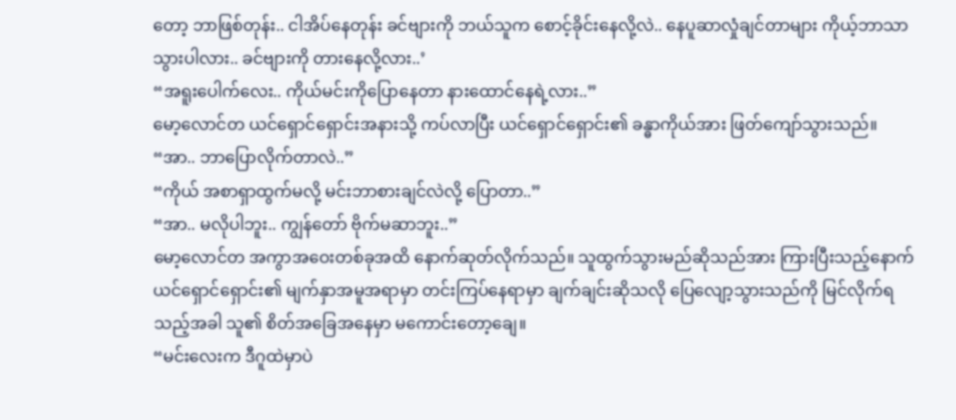တော့ ဘာဖြစ်တုန်း.. ငါအိပ်နေတုန်း ခင်ဗျားကို ဘယ်သူက စောင့်ခိုင်းနေလို့လဲ.. နေပူဆာလှုံချင်တာများ ကိုယ့်ဘာသာ သွားပါလား.. ခင်ဗျားကို တားနေလို့လား..’
“အရူးပေါက်လေး.. ကိုယ်မင်းကိုပြောနေတာ နားထောင်နေရဲ့လား..”
မော့လောင်တ ယင်ရှောင်ရှောင်းအနားသို့ ကပ်လာပြီး ယင်ရှောင်ရှောင်း၏ ခန္ဓာကိုယ်အား ဖြတ်ကျော်သွားသည်။
“အာ.. ဘာပြောလိုက်တာလဲ..”
“ကိုယ် အစာရှာထွက်မလို့ မင်းဘာစားချင်လဲလို့ ပြောတာ..”
“အာ.. မလိုပါဘူး.. ကျွန်တော် ဗိုက်မဆာဘူး..”
မော့လောင်တ အကွာအဝေးတစ်ခုအထိ နောက်ဆုတ်လိုက်သည်။ သူထွက်သွားမည်ဆိုသည်အား ကြားပြီးသည့်နောက် ယင်ရှောင်ရှောင်း၏ မျက်နှာအမူအရာမှာ တင်းကြပ်နေရာမှာ ချက်ချင်းဆိုသလို ပြေလျော့သွားသည်ကို မြင်လိုက်ရသည့်အခါ သူ၏ စိတ်အခြေအနေမှာ မကောင်းတော့ချေ။
“မင်းလေးက ဒီဂူထဲမှာပဲ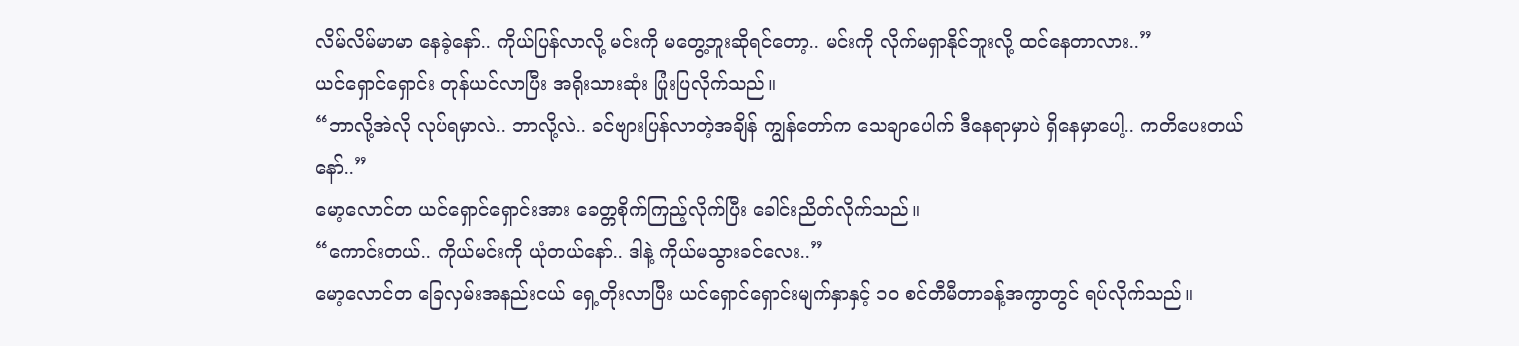လိမ်လိမ်မာမာ နေခဲ့နော်.. ကိုယ်ပြန်လာလို့ မင်းကို မတွေ့ဘူးဆိုရင်တော့.. မင်းကို လိုက်မရှာနိုင်ဘူးလို့ ထင်နေတာလား..”
ယင်ရှောင်ရှောင်း တုန်ယင်လာပြီး အရိုးသားဆုံး ပြုံးပြလိုက်သည်။
“ဘာလို့အဲလို လုပ်ရမှာလဲ.. ဘာလို့လဲ.. ခင်ဗျားပြန်လာတဲ့အချိန် ကျွန်တော်က သေချာပေါက် ဒီနေရာမှာပဲ ရှိနေမှာပေါ့.. ကတိပေးတယ်နော်..”
မော့လောင်တ ယင်ရှောင်ရှောင်းအား ခေတ္တစိုက်ကြည့်လိုက်ပြီး ခေါင်းညိတ်လိုက်သည်။
“ကောင်းတယ်.. ကိုယ်မင်းကို ယုံတယ်နော်.. ဒါနဲ့ ကိုယ်မသွားခင်လေး..”
မော့လောင်တ ခြေလှမ်းအနည်းငယ် ရှေ့တိုးလာပြီး ယင်ရှောင်ရှောင်းမျက်နှာနှင့် ၁၀ စင်တီမီတာခန့်အကွာတွင် ရပ်လိုက်သည်။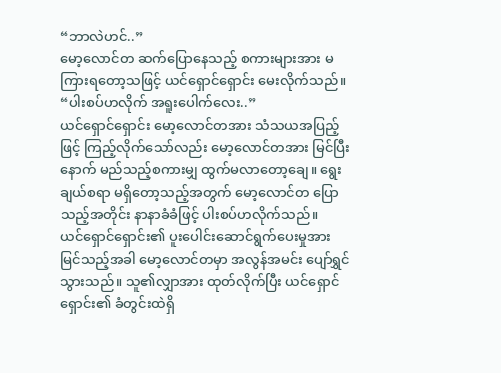“ဘာလဲဟင်..”
မော့လောင်တ ဆက်ပြောနေသည့် စကားများအား မကြားရတော့သဖြင့် ယင်ရှောင်ရှောင်း မေးလိုက်သည်။
“ပါးစပ်ဟလိုက် အရူးပေါက်လေး..”
ယင်ရှောင်ရှောင်း မော့လောင်တအား သံသယအပြည့်ဖြင့် ကြည့်လိုက်သော်လည်း မော့လောင်တအား မြင်ပြီးနောက် မည်သည့်စကားမျှ ထွက်မလာတော့ချေ။ ရွေးချယ်စရာ မရှိတော့သည့်အတွက် မော့လောင်တ ပြောသည့်အတိုင်း နာနာခံခံဖြင့် ပါးစပ်ဟလိုက်သည်။
ယင်ရှောင်ရှောင်း၏ ပူးပေါင်းဆောင်ရွက်ပေးမှုအား မြင်သည့်အခါ မော့လောင်တမှာ အလွန်အမင်း ပျော်ရွှင်သွားသည်။ သူ၏လျှာအား ထုတ်လိုက်ပြီး ယင်ရှောင်ရှောင်း၏ ခံတွင်းထဲရှိ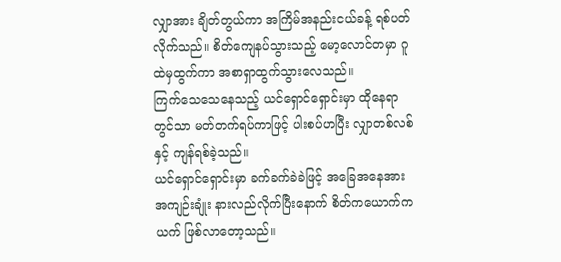လျှာအား ချိတ်တွယ်ကာ အကြိမ်အနည်းငယ်ခန့် ရစ်ပတ်လိုက်သည်။ စိတ်ကျေနပ်သွားသည့် မော့လောင်တမှာ ဂူထဲမှထွက်ကာ အစာရှာထွက်သွားလေသည်။
ကြက်သေသေနေသည့် ယင်ရှောင်ရှောင်းမှာ ထိုနေရာတွင်သာ မတ်တက်ရပ်ကာဖြင့် ပါးစပ်ဟပြီး လျှာတစ်လစ်နှင့် ကျန်ရစ်ခဲ့သည်။
ယင်ရှောင်ရှောင်းမှာ ခက်ခက်ခဲခဲဖြင့် အခြေအနေအား အကျဉ်းချုံး နားလည်လိုက်ပြီးနောက် စိတ်ကယောက်ကယက် ဖြစ်လာတော့သည်။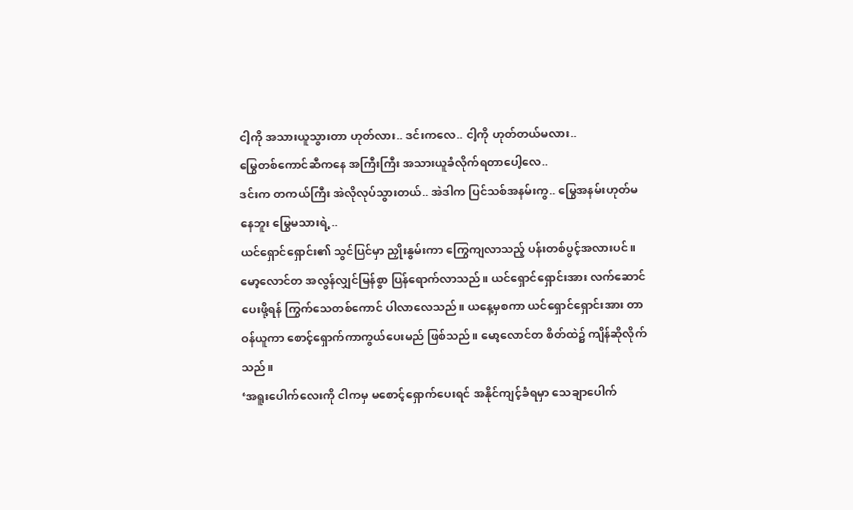ငါ့ကို အသားယူသွားတာ ဟုတ်လား.. ဒင်းကလေ.. ငါ့ကို ဟုတ်တယ်မလား..
မြွေတစ်ကောင်ဆီကနေ အကြီးကြီး အသားယူခံလိုက်ရတာပေါ့လေ..
ဒင်းက တကယ်ကြီး အဲလိုလုပ်သွားတယ်.. အဲဒါက ပြင်သစ်အနမ်းကွ.. မြွေအနမ်းဟုတ်မနေဘူး မြွေမသားရဲ့..
ယင်ရှောင်ရှောင်း၏ သွင်ပြင်မှာ ညှိုးနွမ်းကာ ကြွေကျလာသည့် ပန်းတစ်ပွင့်အလားပင်။
မော့လောင်တ အလွန်လျှင်မြန်စွာ ပြန်ရောက်လာသည်။ ယင်ရှောင်ရှောင်းအား လက်ဆောင်ပေးဖို့ရန် ကြွက်သေတစ်ကောင် ပါလာလေသည်။ ယနေ့မှစကာ ယင်ရှောင်ရှောင်းအား တာဝန်ယူကာ စောင့်ရှောက်ကာကွယ်ပေးမည် ဖြစ်သည်။ မော့လောင်တ စိတ်ထဲ၌ ကျိန်ဆိုလိုက်သည်။
‘အရူးပေါက်လေးကို ငါကမှ မစောင့်ရှောက်ပေးရင် အနိုင်ကျင့်ခံရမှာ သေချာပေါက်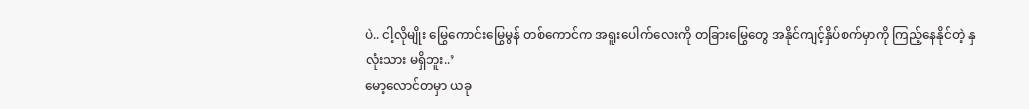ပဲ.. ငါ့လိုမျိုး မြွေကောင်းမြွေမွန် တစ်ကောင်က အရူးပေါက်လေးကို တခြားမြွေတွေ အနိုင်ကျင့်နှိပ်စက်မှာကို ကြည့်နေနိုင်တဲ့ နှလုံးသား မရှိဘူး..’
မော့လောင်တမှာ ယခု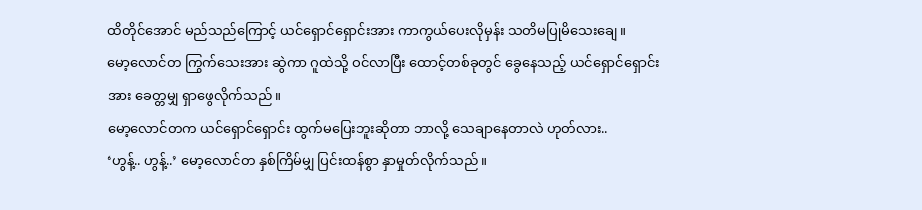ထိတိုင်အောင် မည်သည်ကြောင့် ယင်ရှောင်ရှောင်းအား ကာကွယ်ပေးလိုမှန်း သတိမပြုမိသေးချေ။
မော့လောင်တ ကြွက်သေးအား ဆွဲကာ ဂူထဲသို့ ဝင်လာပြီး ထောင့်တစ်ခုတွင် ခွေနေသည့် ယင်ရှောင်ရှောင်းအား ခေတ္တမျှ ရှာဖွေလိုက်သည်။
မော့လောင်တက ယင်ရှောင်ရှောင်း ထွက်မပြေးဘူးဆိုတာ ဘာလို့ သေချာနေတာလဲ ဟုတ်လား..
‘ဟွန့်.. ဟွန့်..’ မော့လောင်တ နှစ်ကြိမ်မျှ ပြင်းထန်စွာ နှာမှုတ်လိုက်သည်။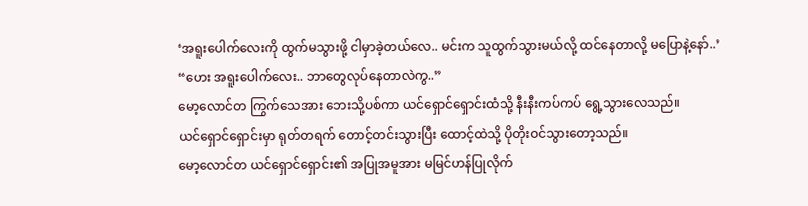‘အရူးပေါက်လေးကို ထွက်မသွားဖို့ ငါမှာခဲ့တယ်လေ.. မင်းက သူထွက်သွားမယ်လို့ ထင်နေတာလို့ မပြောနဲ့နော်..’
“ဟေး အရူးပေါက်လေး.. ဘာတွေလုပ်နေတာလဲကွ..”
မော့လောင်တ ကြွက်သေအား ဘေးသို့ပစ်ကာ ယင်ရှောင်ရှောင်းထံသို့ နီးနီးကပ်ကပ် ရွေ့သွားလေသည်။
ယင်ရှောင်ရှောင်းမှာ ရုတ်တရက် တောင့်တင်းသွားပြီး ထောင့်ထဲသို့ ပိုတိုးဝင်သွားတော့သည်။
မော့လောင်တ ယင်ရှောင်ရှောင်း၏ အပြုအမူအား မမြင်ဟန်ပြုလိုက်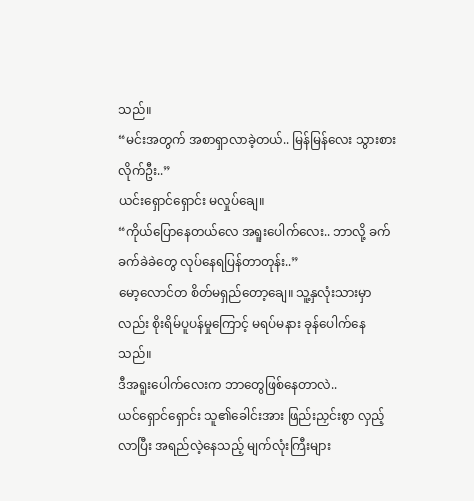သည်။
“မင်းအတွက် အစာရှာလာခဲ့တယ်.. မြန်မြန်လေး သွားစားလိုက်ဦး..”
ယင်းရှောင်ရှောင်း မလှုပ်ချေ။
“ကိုယ်ပြောနေတယ်လေ အရူးပေါက်လေး.. ဘာလို့ ခက်ခက်ခဲခဲတွေ လုပ်နေရပြန်တာတုန်း..”
မော့လောင်တ စိတ်မရှည်တော့ချေ။ သူ့နှလုံးသားမှာလည်း စိုးရိမ်ပူပန်မှုကြောင့် မရပ်မနား ခုန်ပေါက်နေသည်။
ဒီအရူးပေါက်လေးက ဘာတွေဖြစ်နေတာလဲ..
ယင်ရှောင်ရှောင်း သူ၏ခေါင်းအား ဖြည်းညှင်းစွာ လှည့်လာပြီး အရည်လဲ့နေသည့် မျက်လုံးကြီးများ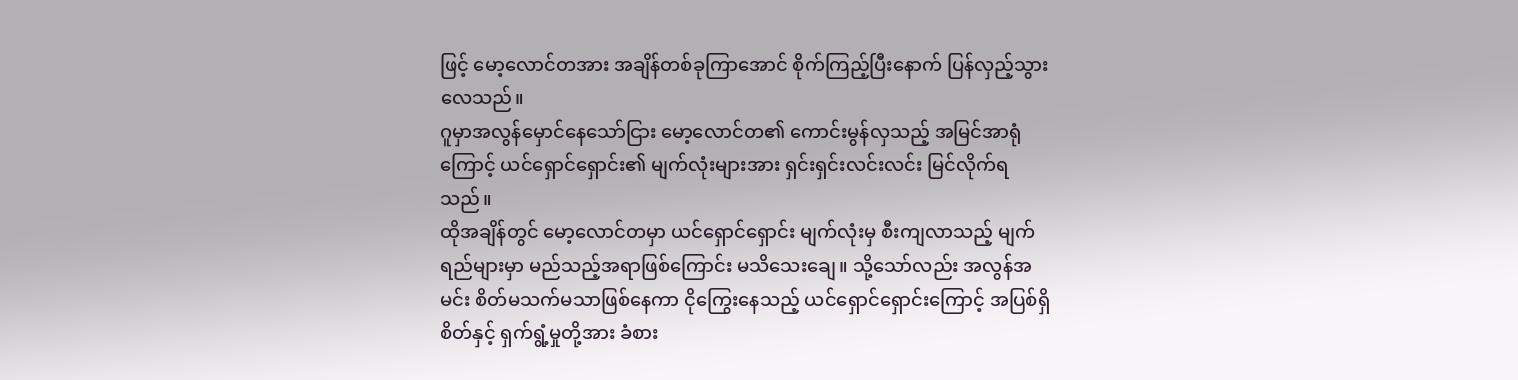ဖြင့် မော့လောင်တအား အချိန်တစ်ခုကြာအောင် စိုက်ကြည့်ပြီးနောက် ပြန်လှည့်သွားလေသည်။
ဂူမှာအလွန်မှောင်နေသော်ငြား မော့လောင်တ၏ ကောင်းမွန်လှသည့် အမြင်အာရုံကြောင့် ယင်ရှောင်ရှောင်း၏ မျက်လုံးများအား ရှင်းရှင်းလင်းလင်း မြင်လိုက်ရသည်။
ထိုအချိန်တွင် မော့လောင်တမှာ ယင်ရှောင်ရှောင်း မျက်လုံးမှ စီးကျလာသည့် မျက်ရည်များမှာ မည်သည့်အရာဖြစ်ကြောင်း မသိသေးချေ။ သို့သော်လည်း အလွန်အမင်း စိတ်မသက်မသာဖြစ်နေကာ ငိုကြွေးနေသည့် ယင်ရှောင်ရှောင်းကြောင့် အပြစ်ရှိစိတ်နှင့် ရှက်ရွံ့မှုတို့အား ခံစား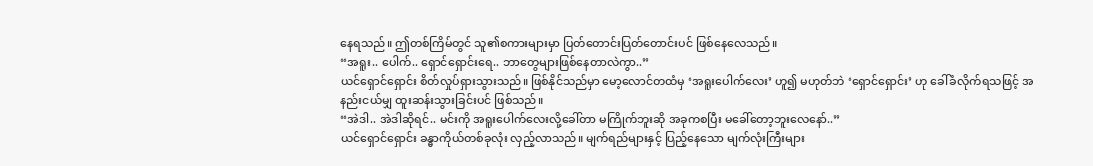နေရသည်။ ဤတစ်ကြိမ်တွင် သူ၏စကားများမှာ ပြတ်တောင်းပြတ်တောင်းပင် ဖြစ်နေလေသည်။
“အရူး.. ပေါက်.. ရှောင်ရှောင်းရေ.. ဘာတွေများဖြစ်နေတာလဲကွာ..”
ယင်ရှောင်ရှောင်း စိတ်လှုပ်ရှားသွားသည်။ ဖြစ်နိုင်သည်မှာ မော့လောင်တထံမှ ‘အရူးပေါက်လေး’ ဟူ၍ မဟုတ်ဘဲ ‘ရှောင်ရှောင်း’ ဟု ခေါ်ခံလိုက်ရသဖြင့် အနည်းငယ်မျှ ထူးဆန်းသွားခြင်းပင် ဖြစ်သည်။
“အဲဒါ.. အဲဒါဆိုရင်.. မင်းကို အရူးပေါက်လေးလို့ခေါ်တာ မကြိုက်ဘူးဆို အခုကစပြီး မခေါ်တော့ဘူးလေနော်..”
ယင်ရှောင်ရှောင်း ခန္ဓာကိုယ်တစ်ခုလုံး လှည့်လာသည်။ မျက်ရည်များနှင့် ပြည့်နေသော မျက်လုံးကြီးများ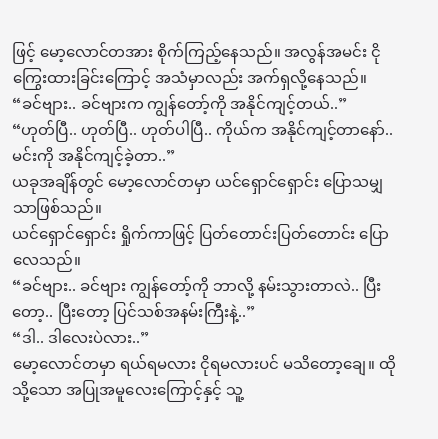ဖြင့် မော့လောင်တအား စိုက်ကြည့်နေသည်။ အလွန်အမင်း ငိုကြွေးထားခြင်းကြောင့် အသံမှာလည်း အက်ရှလို့နေသည်။
“ခင်ဗျား.. ခင်ဗျားက ကျွန်တော့်ကို အနိုင်ကျင့်တယ်..”
“ဟုတ်ပြီ.. ဟုတ်ပြီ.. ဟုတ်ပါပြီ.. ကိုယ်က အနိုင်ကျင့်တာနော်.. မင်းကို အနိုင်ကျင့်ခဲ့တာ..”
ယခုအချိန်တွင် မော့လောင်တမှာ ယင်ရှောင်ရှောင်း ပြောသမျှသာဖြစ်သည်။
ယင်ရှောင်ရှောင်း ရှိုက်ကာဖြင့် ပြတ်တောင်းပြတ်တောင်း ပြောလေသည်။
“ခင်ဗျား.. ခင်ဗျား ကျွန်တော့်ကို ဘာလို့ နမ်းသွားတာလဲ.. ပြီးတော့.. ပြီးတော့ ပြင်သစ်အနမ်းကြီးနဲ့..”
“ဒါ.. ဒါလေးပဲလား..”
မော့လောင်တမှာ ရယ်ရမလား ငိုရမလားပင် မသိတော့ချေ။ ထိုသို့သော အပြုအမူလေးကြောင့်နှင့် သူ့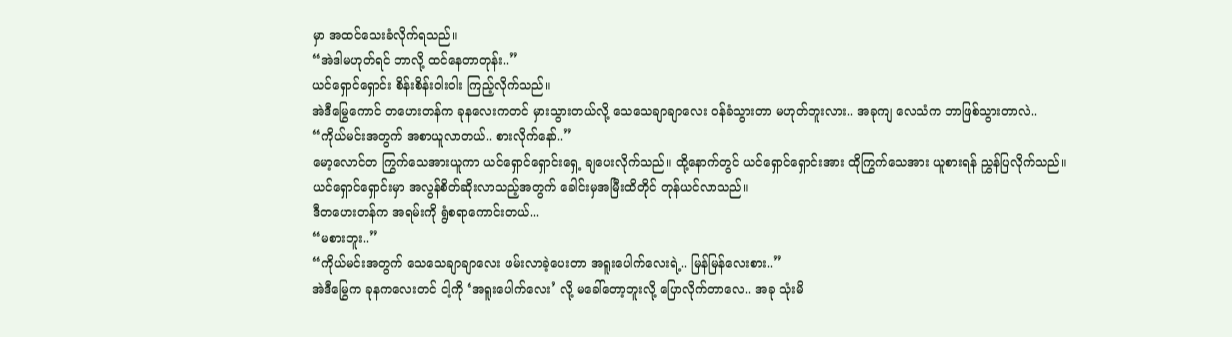မှာ အထင်သေးခံလိုက်ရသည်။
“အဲဒါမဟုတ်ရင် ဘာလို့ ထင်နေတာတုန်း..”
ယင်ရှောင်ရှောင်း စိန်းစိန်းဝါးဝါး ကြည့်လိုက်သည်။
အဲဒီမြွေကောင် တဟေးတန်က ခုနလေးကတင် မှားသွားတယ်လို့ သေသေချာချာလေး ဝန်ခံသွားတာ မဟုတ်ဘူးလား.. အခုကျ လေသံက ဘာဖြစ်သွားတာလဲ..
“ကိုယ်မင်းအတွက် အစာယူလာတယ်.. စားလိုက်နော်..”
မော့လောင်တ ကြွက်သေအားယူကာ ယင်ရှောင်ရှောင်းရှေ့ ချပေးလိုက်သည်။ ထို့နောက်တွင် ယင်ရှောင်ရှောင်းအား ထိုကြွက်သေအား ယူစားရန် ညွှန်ပြလိုက်သည်။
ယင်ရှောင်ရှောင်းမှာ အလွန်စိတ်ဆိုးလာသည့်အတွက် ခေါင်းမှအမြီးထိတိုင် တုန်ယင်လာသည်။
ဒီတဟေးတန်က အရမ်းကို ရွံစရာကောင်းတယ်...
“မစားဘူး..”
“ကိုယ်မင်းအတွက် သေသေချာချာလေး ဖမ်းလာခဲ့ပေးတာ အရူးပေါက်လေးရဲ့.. မြန်မြန်လေးစား..”
အဲဒီမြွေက ခုနကလေးတင် ငါ့ကို ‘အရူးပေါက်လေး’ လို့ မခေါ်တော့ဘူးလို့ ပြောလိုက်တာလေ.. အခု သုံးမိ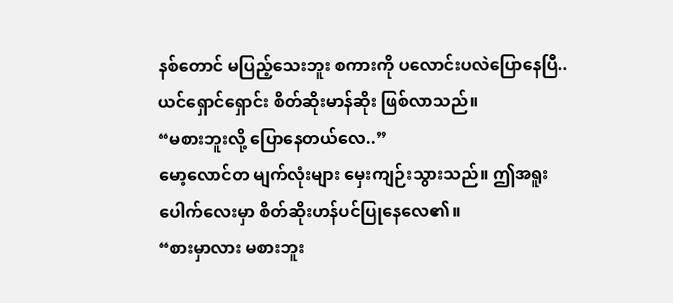နစ်တောင် မပြည့်သေးဘူး စကားကို ပလောင်းပလဲပြောနေပြီ..
ယင်ရှောင်ရှောင်း စိတ်ဆိုးမာန်ဆိုး ဖြစ်လာသည်။
“မစားဘူးလို့ ပြောနေတယ်လေ..”
မော့လောင်တ မျက်လုံးများ မှေးကျဉ်းသွားသည်။ ဤအရူးပေါက်လေးမှာ စိတ်ဆိုးဟန်ပင်ပြုနေလေ၏။
“စားမှာလား မစားဘူး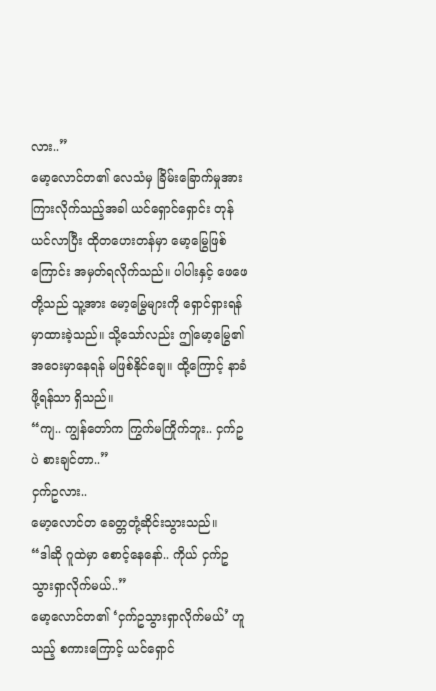လား..”
မော့လောင်တ၏ လေသံမှ ခြိမ်းခြောက်မှုအား ကြားလိုက်သည့်အခါ ယင်ရှောင်ရှောင်း တုန်ယင်လာပြီး ထိုတဟေးတန်မှာ မော့မြွေဖြစ်ကြောင်း အမှတ်ရလိုက်သည်။ ပါပါးနှင့် ဖေဖေတို့သည် သူ့အား မော့မြွေများကို ရှောင်ရှားရန် မှာထားခဲ့သည်။ သို့သော်လည်း ဤမော့မြွေ၏အဝေးမှာနေရန် မဖြစ်နိုင်ချေ။ ထို့ကြောင့် နာခံဖို့ရန်သာ ရှိသည်။
“ကျ.. ကျွန်တော်က ကြွက်မကြိုက်ဘူး.. ငှက်ဥပဲ စားချင်တာ..”
ငှက်ဥလား..
မော့လောင်တ ခေတ္တတုံ့ဆိုင်းသွားသည်။
“ဒါဆို ဂူထဲမှာ စောင့်နေနော်.. ကိုယ် ငှက်ဥ သွားရှာလိုက်မယ်..”
မော့လောင်တ၏ ‘ငှက်ဥသွားရှာလိုက်မယ်’ ဟူသည့် စကားကြောင့် ယင်ရှောင်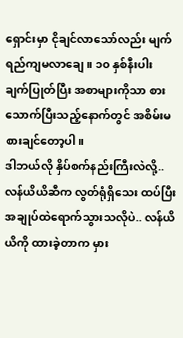ရှောင်းမှာ ငိုချင်လာသော်လည်း မျက်ရည်ကျမလာချေ။ ၁၀ နှစ်နီးပါး ချက်ပြုတ်ပြီး အစာများကိုသာ စားသောက်ပြီးသည့်နောက်တွင် အစိမ်းမစားချင်တော့ပါ။
ဒါဘယ်လို နှိပ်စက်နည်းကြီးလဲလို့.. လန်ယိယိဆီက လွတ်ရုံရှိသေး ထပ်ပြီးအချုပ်ထဲရောက်သွားသလိုပဲ.. လန်ယိယိကို ထားခဲ့တာက မှား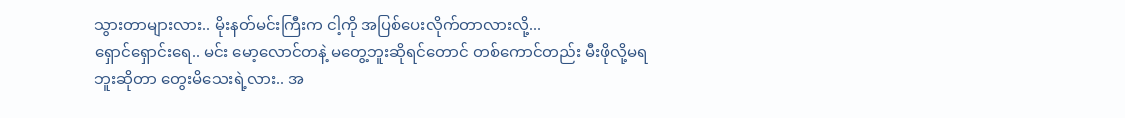သွားတာများလား.. မိုးနတ်မင်းကြီးက ငါ့ကို အပြစ်ပေးလိုက်တာလားလို့...
ရှောင်ရှောင်းရေ.. မင်း မော့လောင်တနဲ့ မတွေ့ဘူးဆိုရင်တောင် တစ်ကောင်တည်း မီးဖိုလို့မရဘူးဆိုတာ တွေးမိသေးရဲ့လား.. အ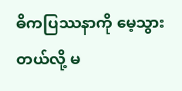ဓိကပြဿနာကို မေ့သွားတယ်လို့ မ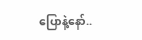ပြောနဲ့နော်..